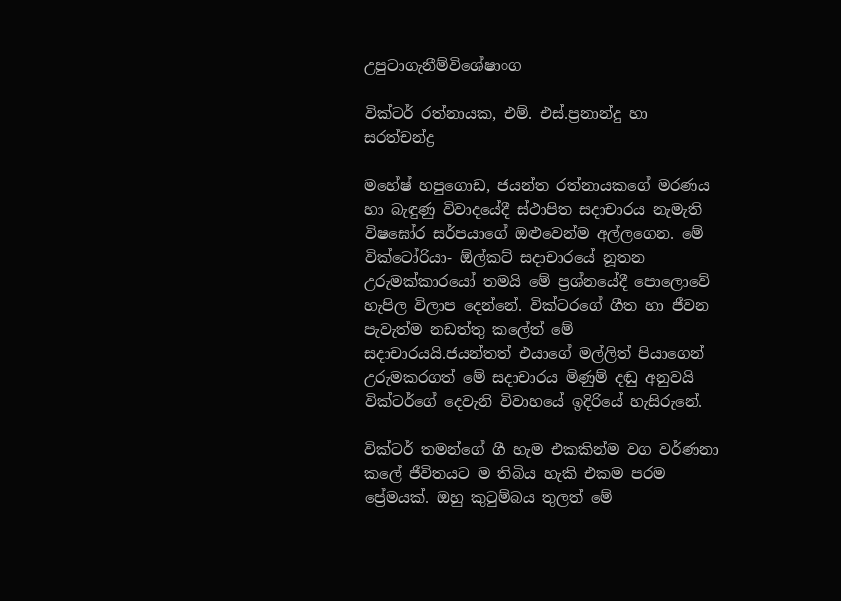උපුටාගැනීම්විශේෂාංග

වික්ටර් රත්නායක, එම්. එස්.ප්‍රනාන්දු හා සරත්චන්ද්‍ර

මහේෂ් හපුගොඩ, ජයන්ත රත්නායකගේ මරණය හා බැඳුණු විවාදයේදී ස්ථාපිත සදාචාරය නැමැති විෂඝෝර සර්පයාගේ ඔළුවෙන්ම අල්ලගෙන. මේ වික්ටෝරියා- ඕල්කට් සදාචාරයේ නූතන උරුමක්කාරයෝ තමයි මේ ප්‍රශ්නයේදී පොලොවේ හැපිල විලාප දෙන්නේ. වික්ටරගේ ගීත හා ජීවන පැවැත්ම නඩත්තු කලේත් මේ සදාචාරයයි.ජයන්තත් එයාගේ මල්ලිත් පියාගෙන් උරුමකරගත් මේ සදාචාරය මිණුම් දඬු අනුවයි වික්ටර්ගේ දෙවැනි විවාහයේ ඉදිරියේ හැසිරුනේ.

වික්ටර් තමන්ගේ ගී හැම එකකින්ම වග වර්ණනා කලේ ජීවිතයට ම තිබිය හැකි එකම පරම ප්‍රේමයක්. ඔහු කුටුම්බය තුලත් මේ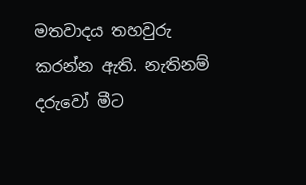මතවාදය තහවුරු කරන්න ඇති. නැතිනම් දරුවෝ මීට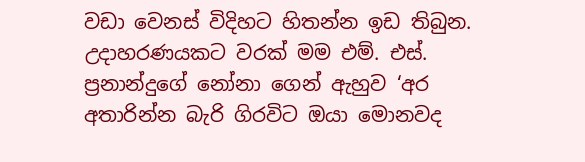වඩා වෙනස් විදිහට හිතන්න ඉඩ තිබුන. උදාහරණයකට වරක් මම එම්. එස්. ප්‍රනාන්දුගේ නෝනා ගෙන් ඇහුව ‘අර අතාරින්න බැරි ගිරවිට ඔයා මොනවද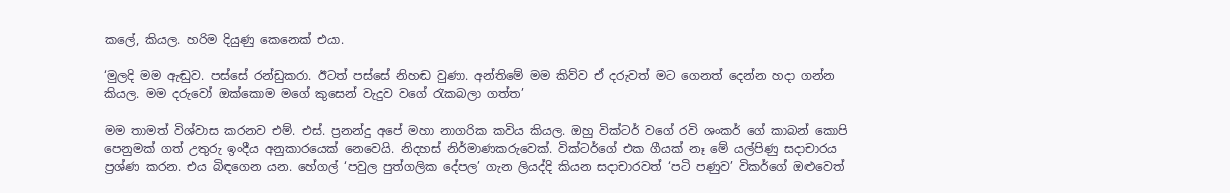කලේ, කියල. හරිම දි‍යුණු කෙනෙක් එයා.

‘මුලදි මම ඇඬුව. පස්සේ රන්ඩුකරා. ඊටත් පස්සේ නිහඬ වුණා. අන්තිමේ මම කිව්ව ඒ දරුවත් මට ගෙනත් දෙන්න හදා ගන්න කියල. මම දරුවෝ ඔක්කොම මගේ කුසෙන් වැදුව වගේ රැකබලා ගත්ත’

මම තාමත් විශ්වාස කරනව එම්. එස්. ප්‍රනන්දු අපේ මහා නාගරික කවිය කියල. ඔහු වික්ටර් වගේ රවි ශංකර් ගේ කාබන් කොපි පෙනුමක් ගත් උතුරු ඉංදීය අනුකාරයෙක් නෙවෙයි. නිදහස් නිර්මාණකරුවෙක්. වික්ටර්ගේ එක ගීයක් නෑ මේ යල්පිණු සදාචාරය ප්‍රශ්ණ කරන. එය බිඳගෙන යන. හේගල් ‘පවුල පුත්ගලික දේපල’ ගැන ලියද්දි කියන සදාචාරවත් ‘පටි පණුව’ විකර්ගේ ඔළුවෙත්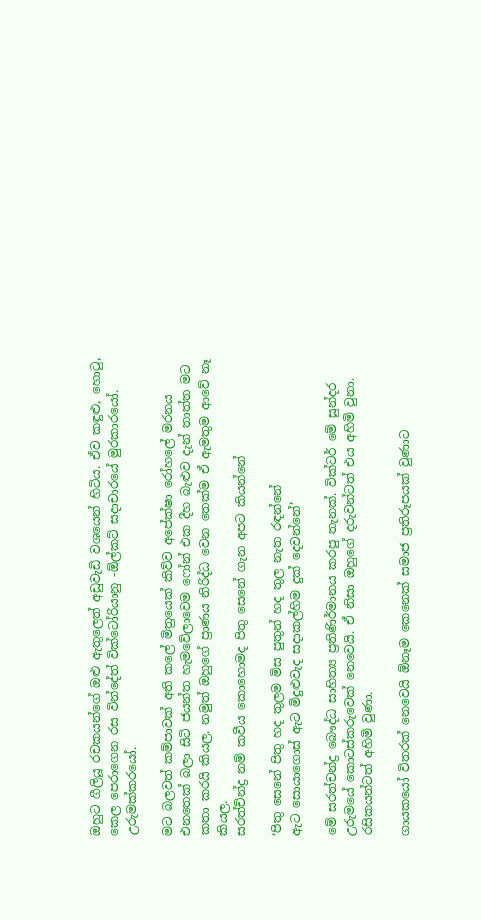ඔහුට ගීලියූ රචකයන්ගේ ඔළු ඇතුලෙත් අඩුවැඩි වශයෙන් හිටිය. ඒව කඳුළු, හොටු, කෙල පෙරාගෙන රස වින්දේත් වික්ටෝරියානු -ඕල්කට් සදාචාරයේ මුරකාරයෝ. උරුමක්කරයෝ.

මට බලවත් කම්පාවක් අති කලේ මිත්‍රයෙක් කිව්ව අපේක්ෂා රෝහලේ මරනය එනතෙක් බලා සිටි ජයන්ත හැමවේලාවෙම ෆෝන් එක දීහ බැළුව දැන් තාත්ත මට කතා කරයි කියල. නමුත් ඔහුගේ ප්‍රාණය නිරිද්ධ වෙන තෙක්ම ඒ ඇමතුම ආවේ නෑ කියල.
සරත්ච්න්ද්‍ර නම් කවීය කොහොමද පිතු සෙනේ ගැන අපට කියන්නේ

‘පිතු සෙනේ පිතු හද තුලම මිස පුතුන් හද තුල නැත රඳන්නේ
ඇට සොයාගොස් ඇට මිදුළුවැද සදාකල්හිම දුක් දෙවන්නේ’

මේ සරත්චන්ද්‍ර බෞද්ධ සාහිත්‍ය ප්‍රතිණිර්මානය කරපු තැනක්. වික්ටර් මේ සුන්දර උරුමයේ කොටස්කරුවෙක් නෙවෙයි. ඒ නිසා ඔහුගේ දරුවන්ටත් එය අහිමි වුනා. රසිකයන්ටත් අහිමි වුණා.

ගායකයෝ විතරක් නෙවෙයි ඕනෑම කෙනෙක් සමාජ ප්‍රතිරූපයක් වුණාට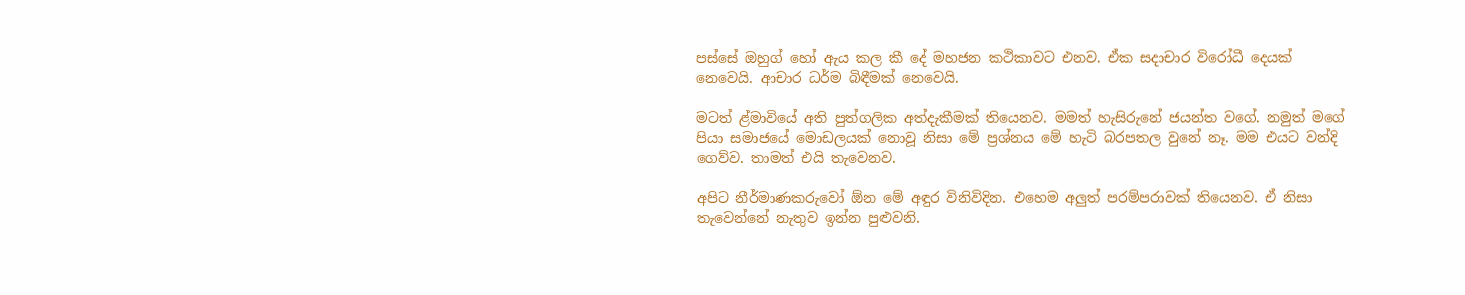පස්සේ ඔහුග් හෝ ඇය කල කී දේ මහජන කථිකාවට එනව. ඒක සදාචාර විරෝධී දෙයක් නෙවෙයි. ආචාර ධර්ම බිඳීමක් නෙවෙයි.

මටත් ළ්මාවියේ අති පුත්ගලික අත්දැකීමක් තියෙනව. මමත් හැසිරුනේ ජයන්ත වගේ. නමුත් මගේ පියා සමාජයේ මොඩලයක් නොවූ නිසා මේ ප්‍රශ්නය මේ හැටි බරපතල වුනේ නෑ. මම එයට වන්දි ගෙව්ව. තාමත් එයි තැවෙනව.

අපිට නීර්මාණකරුවෝ ඕන මේ අඳුර විනිවිදින. එහෙම අලුත් පරම්පරාවක් තියෙනව. ඒ නිසා තැවෙන්නේ නැතුව ඉන්න පුළුවනි.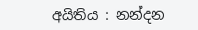අයිතිය : නන්දන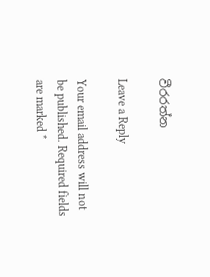වීරරත්න

Leave a Reply

Your email address will not be published. Required fields are marked *